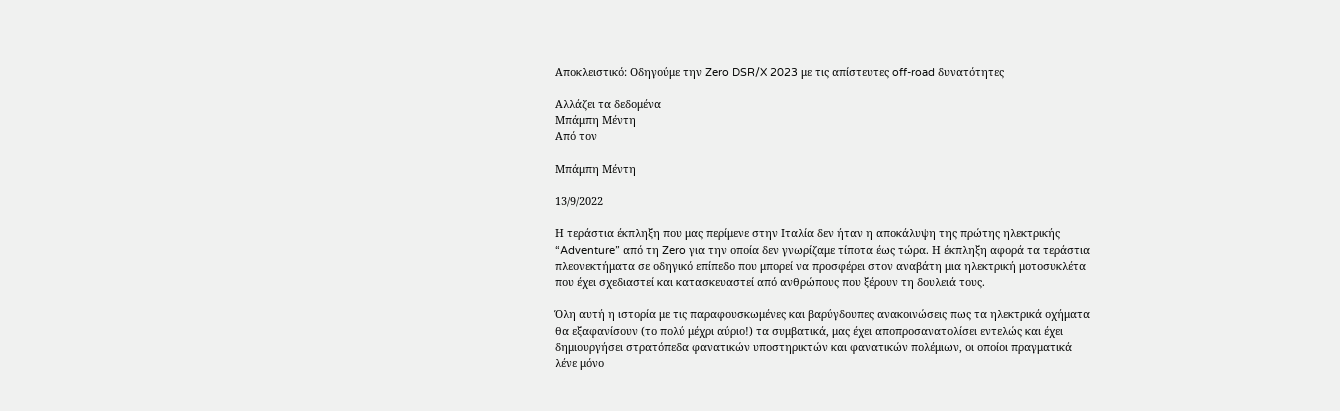Αποκλειστικό: Οδηγούμε την Zero DSR/X 2023 με τις απίστευτες off-road δυνατότητες

Αλλάζει τα δεδομένα
Μπάμπη Μέντη
Από τον

Μπάμπη Μέντη

13/9/2022

Η τεράστια έκπληξη που μας περίμενε στην Ιταλία δεν ήταν η αποκάλυψη της πρώτης ηλεκτρικής “Adventure” από τη Zero για την οποία δεν γνωρίζαμε τίποτα έως τώρα. Η έκπληξη αφορά τα τεράστια πλεονεκτήματα σε οδηγικό επίπεδο που μπορεί να προσφέρει στον αναβάτη μια ηλεκτρική μοτοσυκλέτα που έχει σχεδιαστεί και κατασκευαστεί από ανθρώπους που ξέρουν τη δουλειά τους.

Όλη αυτή η ιστορία με τις παραφουσκωμένες και βαρύγδουπες ανακοινώσεις πως τα ηλεκτρικά οχήματα θα εξαφανίσουν (το πολύ μέχρι αύριο!) τα συμβατικά, μας έχει αποπροσανατολίσει εντελώς και έχει δημιουργήσει στρατόπεδα φανατικών υποστηρικτών και φανατικών πολέμιων, οι οποίοι πραγματικά λένε μόνο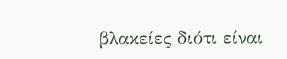βλακείες διότι είναι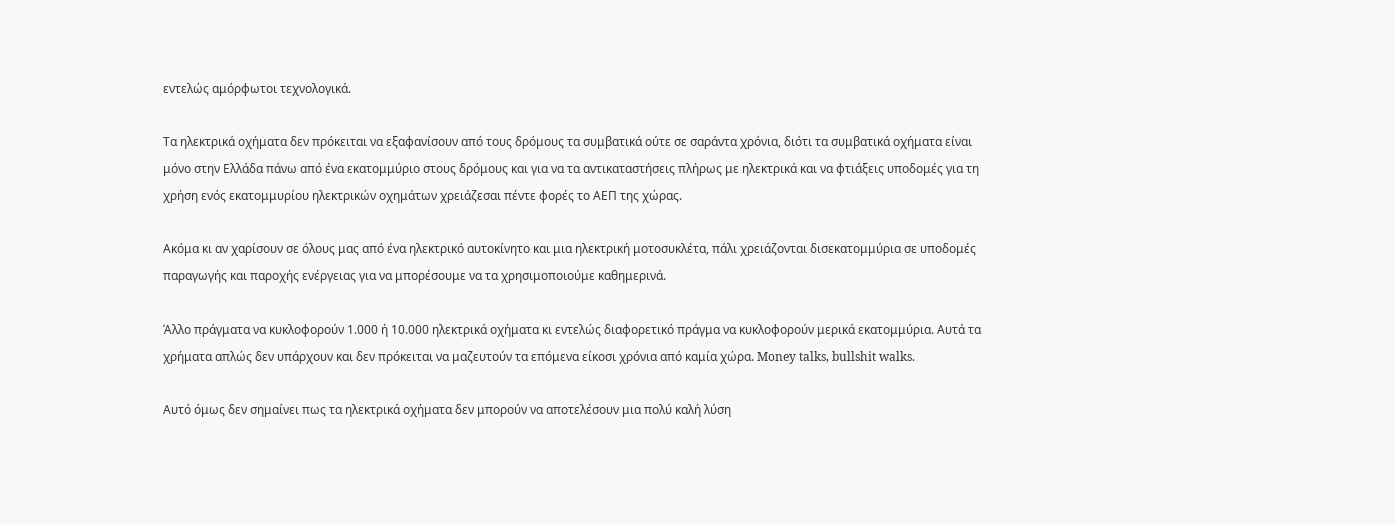εντελώς αμόρφωτοι τεχνολογικά.

Τα ηλεκτρικά οχήματα δεν πρόκειται να εξαφανίσουν από τους δρόμους τα συμβατικά ούτε σε σαράντα χρόνια, διότι τα συμβατικά οχήματα είναι μόνο στην Ελλάδα πάνω από ένα εκατομμύριο στους δρόμους και για να τα αντικαταστήσεις πλήρως με ηλεκτρικά και να φτιάξεις υποδομές για τη χρήση ενός εκατομμυρίου ηλεκτρικών οχημάτων χρειάζεσαι πέντε φορές το ΑΕΠ της χώρας.

Ακόμα κι αν χαρίσουν σε όλους μας από ένα ηλεκτρικό αυτοκίνητο και μια ηλεκτρική μοτοσυκλέτα, πάλι χρειάζονται δισεκατομμύρια σε υποδομές παραγωγής και παροχής ενέργειας για να μπορέσουμε να τα χρησιμοποιούμε καθημερινά.

Άλλο πράγματα να κυκλοφορούν 1.000 ή 10.000 ηλεκτρικά οχήματα κι εντελώς διαφορετικό πράγμα να κυκλοφορούν μερικά εκατομμύρια. Αυτά τα χρήματα απλώς δεν υπάρχουν και δεν πρόκειται να μαζευτούν τα επόμενα είκοσι χρόνια από καμία χώρα. Money talks, bullshit walks.

Αυτό όμως δεν σημαίνει πως τα ηλεκτρικά οχήματα δεν μπορούν να αποτελέσουν μια πολύ καλή λύση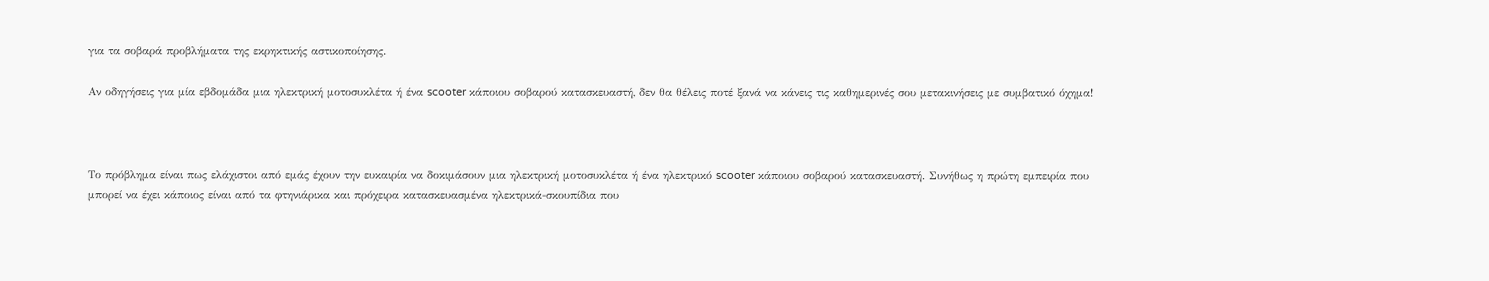για τα σοβαρά προβλήματα της εκρηκτικής αστικοποίησης.

Αν οδηγήσεις για μία εβδομάδα μια ηλεκτρική μοτοσυκλέτα ή ένα scooter κάποιου σοβαρού κατασκευαστή, δεν θα θέλεις ποτέ ξανά να κάνεις τις καθημερινές σου μετακινήσεις με συμβατικό όχημα!



Το πρόβλημα είναι πως ελάχιστοι από εμάς έχουν την ευκαιρία να δοκιμάσουν μια ηλεκτρική μοτοσυκλέτα ή ένα ηλεκτρικό scooter κάποιου σοβαρού κατασκευαστή. Συνήθως η πρώτη εμπειρία που μπορεί να έχει κάποιος είναι από τα φτηνιάρικα και πρόχειρα κατασκευασμένα ηλεκτρικά-σκουπίδια που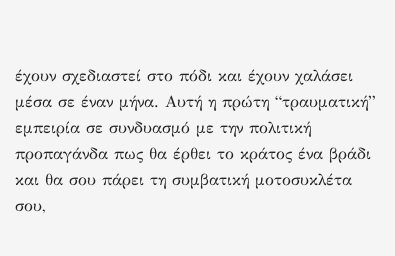έχουν σχεδιαστεί στο πόδι και έχουν χαλάσει μέσα σε έναν μήνα. Αυτή η πρώτη “τραυματική” εμπειρία σε συνδυασμό με την πολιτική προπαγάνδα πως θα έρθει το κράτος ένα βράδι και θα σου πάρει τη συμβατική μοτοσυκλέτα σου,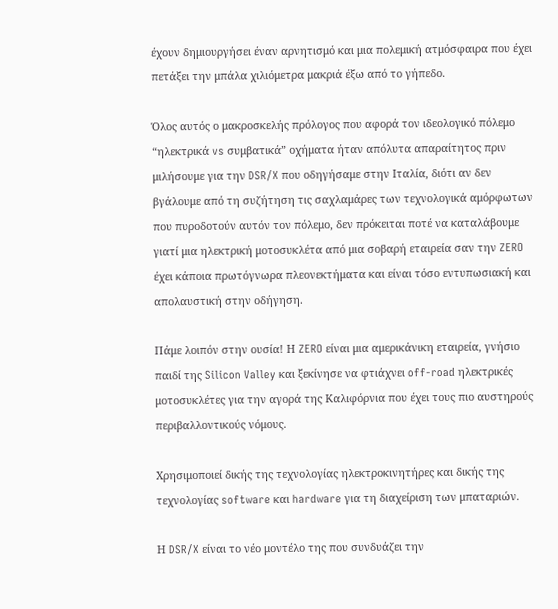έχουν δημιουργήσει έναν αρνητισμό και μια πολεμική ατμόσφαιρα που έχει πετάξει την μπάλα χιλιόμετρα μακριά έξω από το γήπεδο.

Όλος αυτός ο μακροσκελής πρόλογος που αφορά τον ιδεολογικό πόλεμο “ηλεκτρικά vs συμβατικά” οχήματα ήταν απόλυτα απαραίτητος πριν μιλήσουμε για την DSR/X που οδηγήσαμε στην Ιταλία, διότι αν δεν βγάλουμε από τη συζήτηση τις σαχλαμάρες των τεχνολογικά αμόρφωτων που πυροδοτούν αυτόν τον πόλεμο, δεν πρόκειται ποτέ να καταλάβουμε γιατί μια ηλεκτρική μοτοσυκλέτα από μια σοβαρή εταιρεία σαν την ZERO έχει κάποια πρωτόγνωρα πλεονεκτήματα και είναι τόσο εντυπωσιακή και απολαυστική στην οδήγηση.

Πάμε λοιπόν στην ουσία! Η ZERO είναι μια αμερικάνικη εταιρεία, γνήσιο παιδί της Silicon Valley και ξεκίνησε να φτιάχνει off-road ηλεκτρικές μοτοσυκλέτες για την αγορά της Καλιφόρνια που έχει τους πιο αυστηρούς περιβαλλοντικούς νόμους.

Χρησιμοποιεί δικής της τεχνολογίας ηλεκτροκινητήρες και δικής της τεχνολογίας software και hardware για τη διαχείριση των μπαταριών.

Η DSR/X είναι το νέο μοντέλο της που συνδυάζει την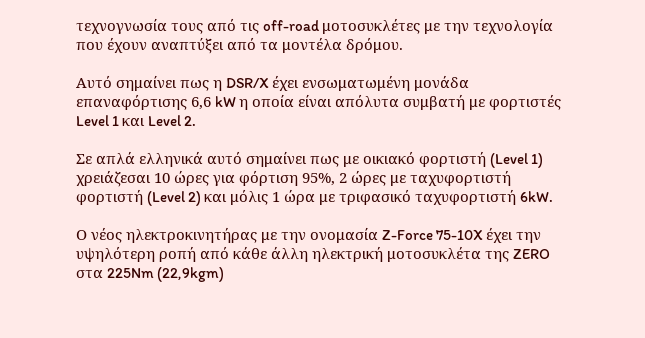τεχνογνωσία τους από τις off-road μοτοσυκλέτες με την τεχνολογία που έχουν αναπτύξει από τα μοντέλα δρόμου.

Αυτό σημαίνει πως η DSR/X έχει ενσωματωμένη μονάδα επαναφόρτισης 6,6 kW η οποία είναι απόλυτα συμβατή με φορτιστές Level 1 και Level 2.

Σε απλά ελληνικά αυτό σημαίνει πως με οικιακό φορτιστή (Level 1) χρειάζεσαι 10 ώρες για φόρτιση 95%, 2 ώρες με ταχυφορτιστή φορτιστή (Level 2) και μόλις 1 ώρα με τριφασικό ταχυφορτιστή 6kW.

Ο νέος ηλεκτροκινητήρας με την ονομασία Z-Force 75-10X έχει την υψηλότερη ροπή από κάθε άλλη ηλεκτρική μοτοσυκλέτα της ZERO στα 225Nm (22,9kgm)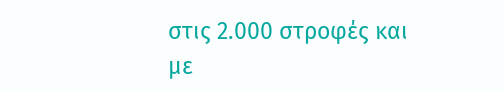στις 2.000 στροφές και με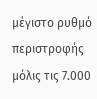μέγιστο ρυθμό περιστροφής μόλις τις 7.000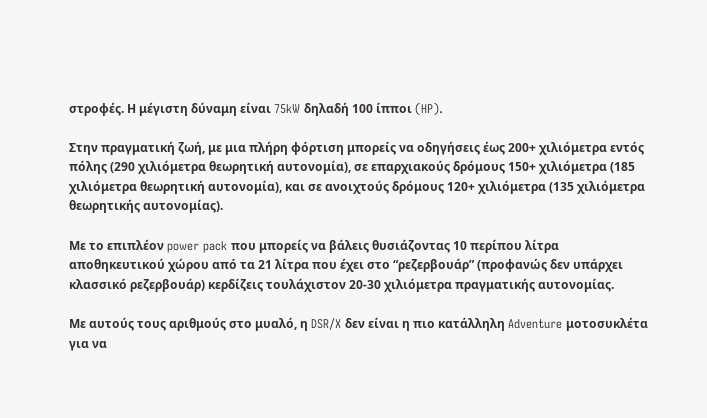στροφές. Η μέγιστη δύναμη είναι 75kW δηλαδή 100 ίπποι (HP).

Στην πραγματική ζωή, με μια πλήρη φόρτιση μπορείς να οδηγήσεις έως 200+ χιλιόμετρα εντός πόλης (290 χιλιόμετρα θεωρητική αυτονομία), σε επαρχιακούς δρόμους 150+ χιλιόμετρα (185 χιλιόμετρα θεωρητική αυτονομία), και σε ανοιχτούς δρόμους 120+ χιλιόμετρα (135 χιλιόμετρα θεωρητικής αυτονομίας).

Με το επιπλέον power pack που μπορείς να βάλεις θυσιάζοντας 10 περίπου λίτρα αποθηκευτικού χώρου από τα 21 λίτρα που έχει στο “ρεζερβουάρ” (προφανώς δεν υπάρχει κλασσικό ρεζερβουάρ) κερδίζεις τουλάχιστον 20-30 χιλιόμετρα πραγματικής αυτονομίας.

Με αυτούς τους αριθμούς στο μυαλό, η DSR/X δεν είναι η πιο κατάλληλη Adventure μοτοσυκλέτα για να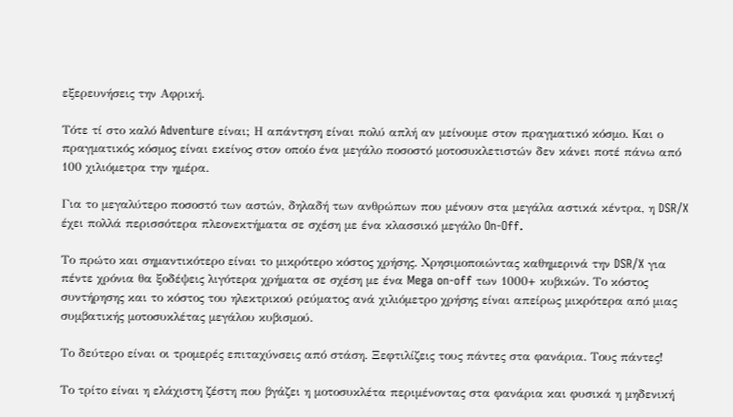εξερευνήσεις την Αφρική.

Τότε τί στο καλό Adventure είναι; Η απάντηση είναι πολύ απλή αν μείνουμε στον πραγματικό κόσμο. Και ο πραγματικός κόσμος είναι εκείνος στον οποίο ένα μεγάλο ποσοστό μοτοσυκλετιστών δεν κάνει ποτέ πάνω από 100 χιλιόμετρα την ημέρα.

Για το μεγαλύτερο ποσοστό των αστών, δηλαδή των ανθρώπων που μένουν στα μεγάλα αστικά κέντρα, η DSR/X έχει πολλά περισσότερα πλεονεκτήματα σε σχέση με ένα κλασσικό μεγάλο On-Off.

Το πρώτο και σημαντικότερο είναι το μικρότερο κόστος χρήσης. Χρησιμοποιώντας καθημερινά την DSR/X για πέντε χρόνια θα ξοδέψεις λιγότερα χρήματα σε σχέση με ένα Mega on-off των 1000+ κυβικών. Το κόστος συντήρησης και το κόστος του ηλεκτρικού ρεύματος ανά χιλιόμετρο χρήσης είναι απείρως μικρότερα από μιας συμβατικής μοτοσυκλέτας μεγάλου κυβισμού.

Το δεύτερο είναι οι τρομερές επιταχύνσεις από στάση. Ξεφτιλίζεις τους πάντες στα φανάρια. Τους πάντες!

Το τρίτο είναι η ελάχιστη ζέστη που βγάζει η μοτοσυκλέτα περιμένοντας στα φανάρια και φυσικά η μηδενική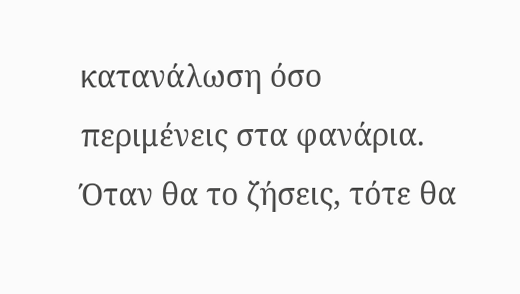κατανάλωση όσο περιμένεις στα φανάρια. Όταν θα το ζήσεις, τότε θα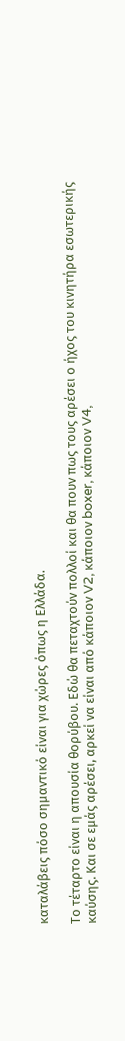καταλάβεις πόσο σημαντικό είναι για χώρες όπως η Ελλάδα.

Το τέταρτο είναι η απουσία θορύβου. Εδώ θα πεταχτούν πολλοί και θα πουν πως τους αρέσει ο ήχος του κινητήρα εσωτερικής καύσης. Και σε εμάς αρέσει, αρκεί να είναι από κάποιον V2, κάποιον boxer, κάποιον V4,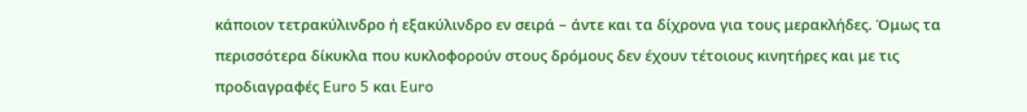κάποιον τετρακύλινδρο ή εξακύλινδρο εν σειρά – άντε και τα δίχρονα για τους μερακλήδες. Όμως τα περισσότερα δίκυκλα που κυκλοφορούν στους δρόμους δεν έχουν τέτοιους κινητήρες και με τις προδιαγραφές Euro 5 και Euro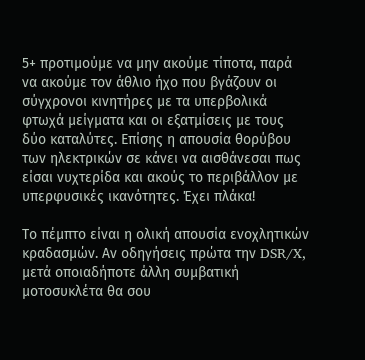5+ προτιμούμε να μην ακούμε τίποτα, παρά να ακούμε τον άθλιο ήχο που βγάζουν οι σύγχρονοι κινητήρες με τα υπερβολικά φτωχά μείγματα και οι εξατμίσεις με τους δύο καταλύτες. Επίσης η απουσία θορύβου των ηλεκτρικών σε κάνει να αισθάνεσαι πως είσαι νυχτερίδα και ακούς το περιβάλλον με υπερφυσικές ικανότητες. Έχει πλάκα!

Το πέμπτο είναι η ολική απουσία ενοχλητικών κραδασμών. Αν οδηγήσεις πρώτα την DSR/X, μετά οποιαδήποτε άλλη συμβατική μοτοσυκλέτα θα σου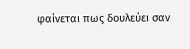φαίνεται πως δουλεύει σαν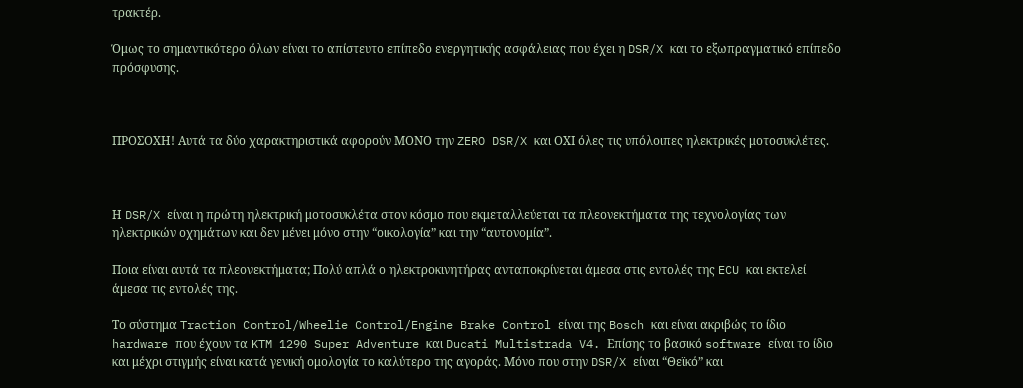τρακτέρ.

Όμως το σημαντικότερο όλων είναι το απίστευτο επίπεδο ενεργητικής ασφάλειας που έχει η DSR/X και το εξωπραγματικό επίπεδο πρόσφυσης.



ΠΡΟΣΟΧΗ! Αυτά τα δύο χαρακτηριστικά αφορούν ΜΟΝΟ την ZERO DSR/X και ΟΧΙ όλες τις υπόλοιπες ηλεκτρικές μοτοσυκλέτες.



Η DSR/X είναι η πρώτη ηλεκτρική μοτοσυκλέτα στον κόσμο που εκμεταλλεύεται τα πλεονεκτήματα της τεχνολογίας των ηλεκτρικών οχημάτων και δεν μένει μόνο στην “οικολογία” και την “αυτονομία”.

Ποια είναι αυτά τα πλεονεκτήματα; Πολύ απλά ο ηλεκτροκινητήρας ανταποκρίνεται άμεσα στις εντολές της ECU και εκτελεί άμεσα τις εντολές της.

Το σύστημα Traction Control/Wheelie Control/Engine Brake Control είναι της Bosch και είναι ακριβώς το ίδιο hardware που έχουν τα KTM 1290 Super Adventure και Ducati Multistrada V4. Επίσης το βασικό software είναι το ίδιο και μέχρι στιγμής είναι κατά γενική ομολογία το καλύτερο της αγοράς. Μόνο που στην DSR/X είναι “Θεϊκό” και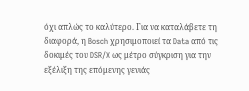όχι απλώς το καλύτερο. Για να καταλάβετε τη διαφορά, η Bosch χρησιμοποιεί τα Data από τις δοκιμές του DSR/X ως μέτρο σύγκριση για την εξέλιξη της επόμενης γενιάς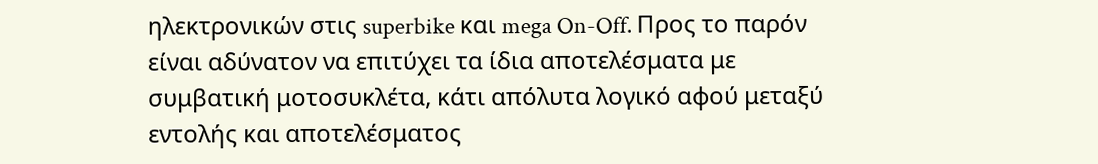ηλεκτρονικών στις superbike και mega On-Off. Προς το παρόν είναι αδύνατον να επιτύχει τα ίδια αποτελέσματα με συμβατική μοτοσυκλέτα, κάτι απόλυτα λογικό αφού μεταξύ εντολής και αποτελέσματος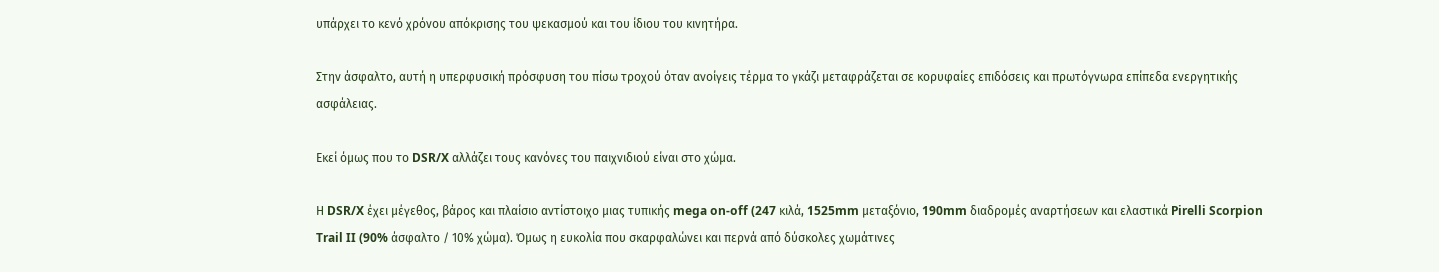υπάρχει το κενό χρόνου απόκρισης του ψεκασμού και του ίδιου του κινητήρα.

Στην άσφαλτο, αυτή η υπερφυσική πρόσφυση του πίσω τροχού όταν ανοίγεις τέρμα το γκάζι μεταφράζεται σε κορυφαίες επιδόσεις και πρωτόγνωρα επίπεδα ενεργητικής ασφάλειας.

Εκεί όμως που το DSR/X αλλάζει τους κανόνες του παιχνιδιού είναι στο χώμα.

Η DSR/X έχει μέγεθος, βάρος και πλαίσιο αντίστοιχο μιας τυπικής mega on-off (247 κιλά, 1525mm μεταξόνιο, 190mm διαδρομές αναρτήσεων και ελαστικά Pirelli Scorpion Trail II (90% άσφαλτο / 10% χώμα). Όμως η ευκολία που σκαρφαλώνει και περνά από δύσκολες χωμάτινες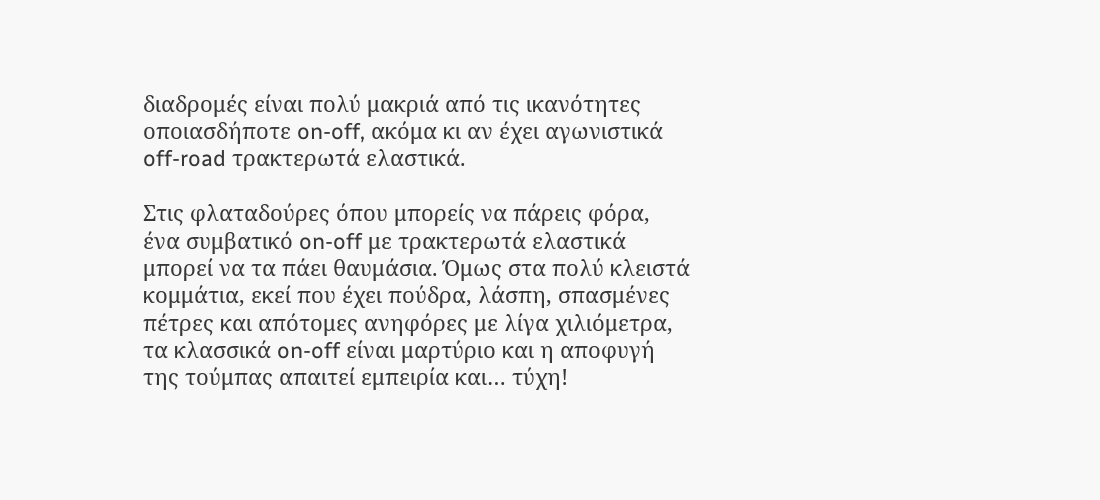διαδρομές είναι πολύ μακριά από τις ικανότητες οποιασδήποτε on-off, ακόμα κι αν έχει αγωνιστικά off-road τρακτερωτά ελαστικά.

Στις φλαταδούρες όπου μπορείς να πάρεις φόρα, ένα συμβατικό on-off με τρακτερωτά ελαστικά μπορεί να τα πάει θαυμάσια. Όμως στα πολύ κλειστά κομμάτια, εκεί που έχει πούδρα, λάσπη, σπασμένες πέτρες και απότομες ανηφόρες με λίγα χιλιόμετρα, τα κλασσικά on-off είναι μαρτύριο και η αποφυγή της τούμπας απαιτεί εμπειρία και… τύχη!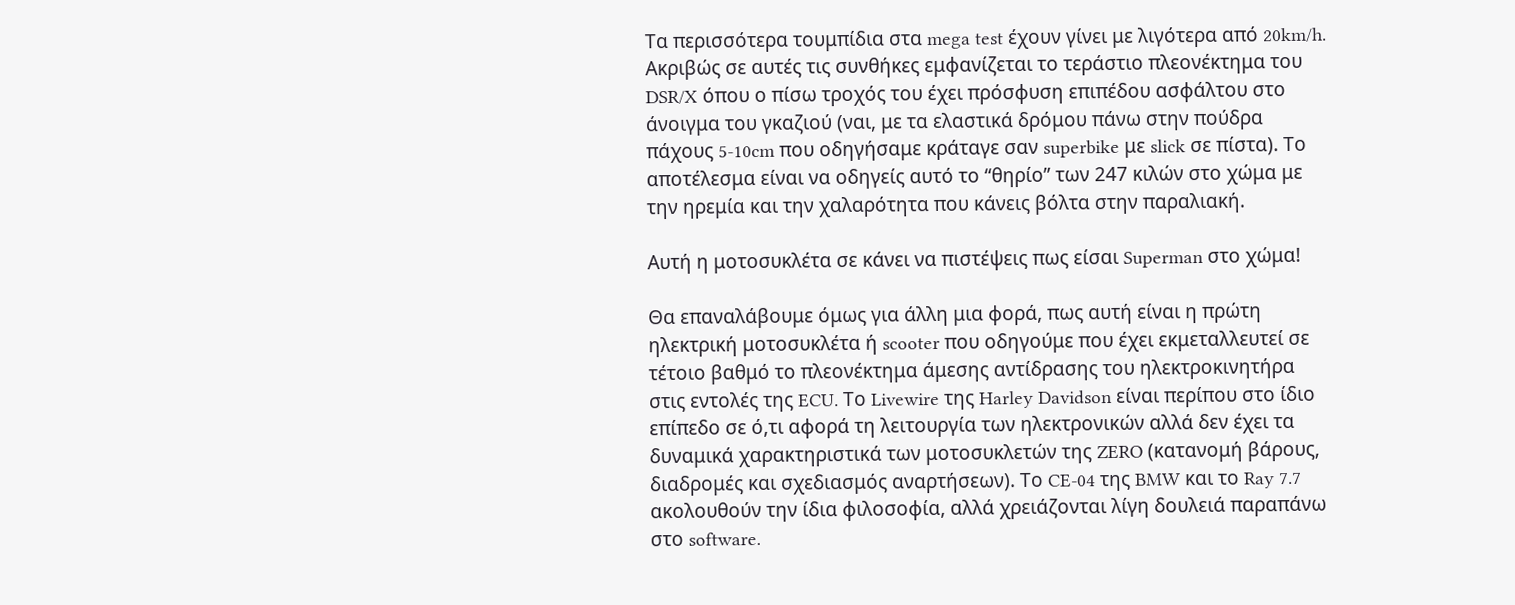Τα περισσότερα τουμπίδια στα mega test έχουν γίνει με λιγότερα από 20km/h. Ακριβώς σε αυτές τις συνθήκες εμφανίζεται το τεράστιο πλεονέκτημα του DSR/X όπου ο πίσω τροχός του έχει πρόσφυση επιπέδου ασφάλτου στο άνοιγμα του γκαζιού (ναι, με τα ελαστικά δρόμου πάνω στην πούδρα πάχους 5-10cm που οδηγήσαμε κράταγε σαν superbike με slick σε πίστα). Το αποτέλεσμα είναι να οδηγείς αυτό το “θηρίο” των 247 κιλών στο χώμα με την ηρεμία και την χαλαρότητα που κάνεις βόλτα στην παραλιακή.

Αυτή η μοτοσυκλέτα σε κάνει να πιστέψεις πως είσαι Superman στο χώμα!

Θα επαναλάβουμε όμως για άλλη μια φορά, πως αυτή είναι η πρώτη ηλεκτρική μοτοσυκλέτα ή scooter που οδηγούμε που έχει εκμεταλλευτεί σε τέτοιο βαθμό το πλεονέκτημα άμεσης αντίδρασης του ηλεκτροκινητήρα στις εντολές της ECU. Το Livewire της Harley Davidson είναι περίπου στο ίδιο επίπεδο σε ό,τι αφορά τη λειτουργία των ηλεκτρονικών αλλά δεν έχει τα δυναμικά χαρακτηριστικά των μοτοσυκλετών της ZERO (κατανομή βάρους, διαδρομές και σχεδιασμός αναρτήσεων). Το CE-04 της BMW και το Ray 7.7 ακολουθούν την ίδια φιλοσοφία, αλλά χρειάζονται λίγη δουλειά παραπάνω στο software.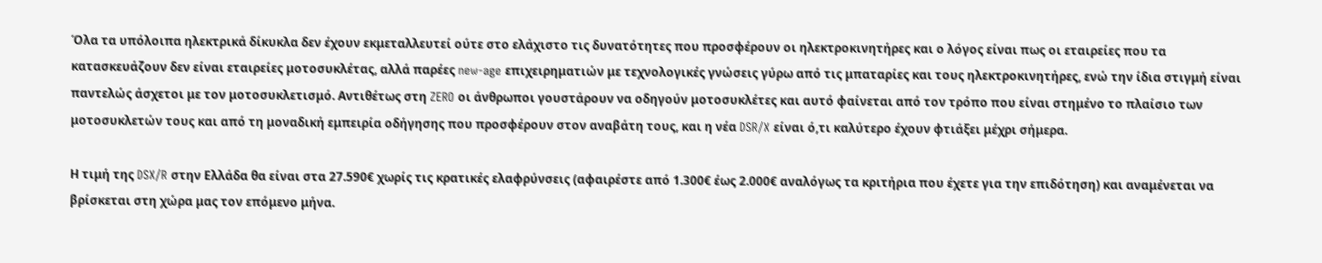Όλα τα υπόλοιπα ηλεκτρικά δίκυκλα δεν έχουν εκμεταλλευτεί ούτε στο ελάχιστο τις δυνατότητες που προσφέρουν οι ηλεκτροκινητήρες και ο λόγος είναι πως οι εταιρείες που τα κατασκευάζουν δεν είναι εταιρείες μοτοσυκλέτας, αλλά παρέες new-age επιχειρηματιών με τεχνολογικές γνώσεις γύρω από τις μπαταρίες και τους ηλεκτροκινητήρες, ενώ την ίδια στιγμή είναι παντελώς άσχετοι με τον μοτοσυκλετισμό. Αντιθέτως στη ZERO οι άνθρωποι γουστάρουν να οδηγούν μοτοσυκλέτες και αυτό φαίνεται από τον τρόπο που είναι στημένο το πλαίσιο των μοτοσυκλετών τους και από τη μοναδική εμπειρία οδήγησης που προσφέρουν στον αναβάτη τους, και η νέα DSR/X είναι ό,τι καλύτερο έχουν φτιάξει μέχρι σήμερα.

Η τιμή της DSX/R στην Ελλάδα θα είναι στα 27.590€ χωρίς τις κρατικές ελαφρύνσεις (αφαιρέστε από 1.300€ έως 2.000€ αναλόγως τα κριτήρια που έχετε για την επιδότηση) και αναμένεται να βρίσκεται στη χώρα μας τον επόμενο μήνα.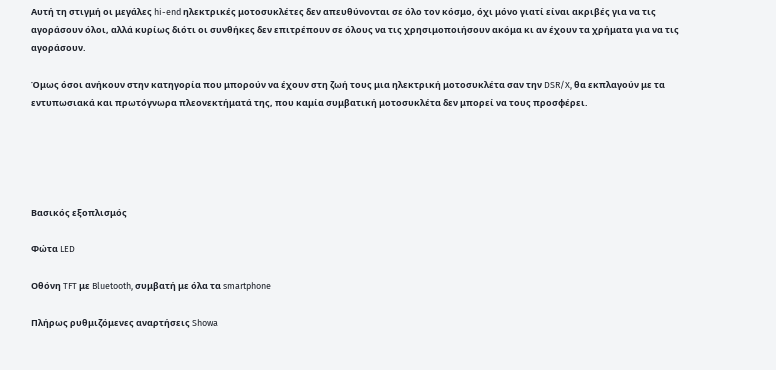Αυτή τη στιγμή οι μεγάλες hi-end ηλεκτρικές μοτοσυκλέτες δεν απευθύνονται σε όλο τον κόσμο, όχι μόνο γιατί είναι ακριβές για να τις αγοράσουν όλοι, αλλά κυρίως διότι οι συνθήκες δεν επιτρέπουν σε όλους να τις χρησιμοποιήσουν ακόμα κι αν έχουν τα χρήματα για να τις αγοράσουν.

Όμως όσοι ανήκουν στην κατηγορία που μπορούν να έχουν στη ζωή τους μια ηλεκτρική μοτοσυκλέτα σαν την DSR/X, θα εκπλαγούν με τα εντυπωσιακά και πρωτόγνωρα πλεονεκτήματά της, που καμία συμβατική μοτοσυκλέτα δεν μπορεί να τους προσφέρει.





Βασικός εξοπλισμός

Φώτα LED

Οθόνη TFT με Bluetooth, συμβατή με όλα τα smartphone

Πλήρως ρυθμιζόμενες αναρτήσεις Showa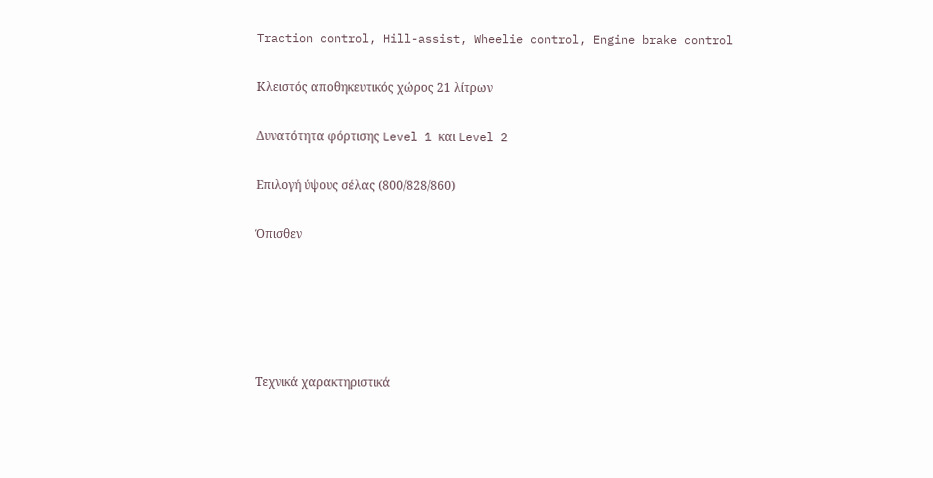Traction control, Hill-assist, Wheelie control, Engine brake control

Κλειστός αποθηκευτικός χώρος 21 λίτρων

Δυνατότητα φόρτισης Level 1 και Level 2

Επιλογή ύψους σέλας (800/828/860)

Όπισθεν





Τεχνικά χαρακτηριστικά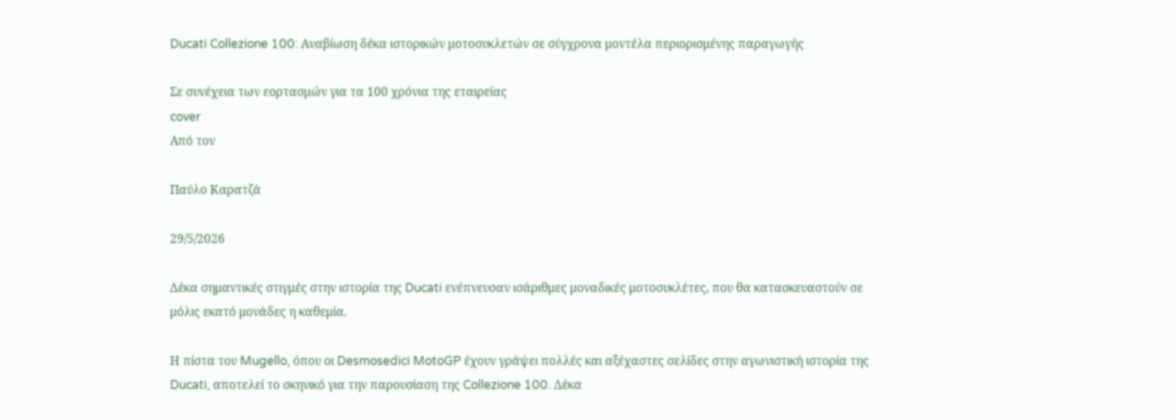Ducati Collezione 100: Αναβίωση δέκα ιστορικών μοτοσυκλετών σε σύγχρονα μοντέλα περιορισμένης παραγωγής

Σε συνέχεια των εορτασμών για τα 100 χρόνια της εταιρείας
cover
Από τον

Παύλο Καρατζά

29/5/2026

Δέκα σημαντικές στιγμές στην ιστορία της Ducati ενέπνευσαν ισάριθμες μοναδικές μοτοσυκλέτες, που θα κατασκευαστούν σε μόλις εκατό μονάδες η καθεμία.

Η πίστα του Mugello, όπου οι Desmosedici MotoGP έχουν γράψει πολλές και αξέχαστες σελίδες στην αγωνιστική ιστορία της Ducati, αποτελεί το σκηνικό για την παρουσίαση της Collezione 100. Δέκα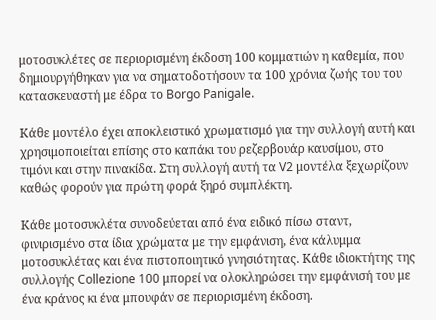μοτοσυκλέτες σε περιορισμένη έκδοση 100 κομματιών η καθεμία, που δημιουργήθηκαν για να σηματοδοτήσουν τα 100 χρόνια ζωής του του κατασκευαστή με έδρα το Borgo Panigale.

Κάθε μοντέλο έχει αποκλειστικό χρωματισμό για την συλλογή αυτή και χρησιμοποιείται επίσης στο καπάκι του ρεζερβουάρ καυσίμου, στο τιμόνι και στην πινακίδα. Στη συλλογή αυτή τα V2 μοντέλα ξεχωρίζουν καθώς φορούν για πρώτη φορά ξηρό συμπλέκτη.

Κάθε μοτοσυκλέτα συνοδεύεται από ένα ειδικό πίσω σταντ, φινιρισμένο στα ίδια χρώματα με την εμφάνιση, ένα κάλυμμα μοτοσυκλέτας και ένα πιστοποιητικό γνησιότητας. Κάθε ιδιοκτήτης της συλλογής Collezione 100 μπορεί να ολοκληρώσει την εμφάνισή του με ένα κράνος κι ένα μπουφάν σε περιορισμένη έκδοση.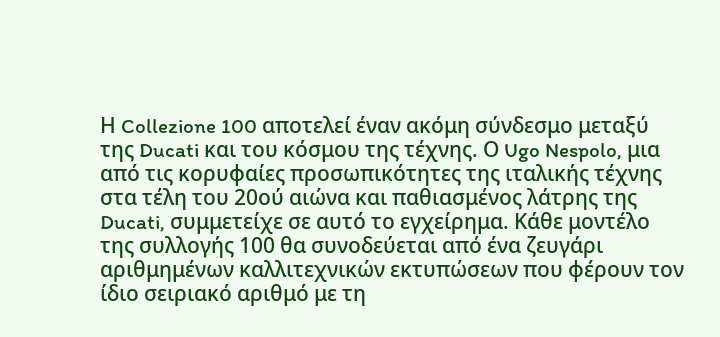Η Collezione 100 αποτελεί έναν ακόμη σύνδεσμο μεταξύ της Ducati και του κόσμου της τέχνης. Ο Ugo Nespolo, μια από τις κορυφαίες προσωπικότητες της ιταλικής τέχνης στα τέλη του 20ού αιώνα και παθιασμένος λάτρης της Ducati, συμμετείχε σε αυτό το εγχείρημα. Κάθε μοντέλο της συλλογής 100 θα συνοδεύεται από ένα ζευγάρι αριθμημένων καλλιτεχνικών εκτυπώσεων που φέρουν τον ίδιο σειριακό αριθμό με τη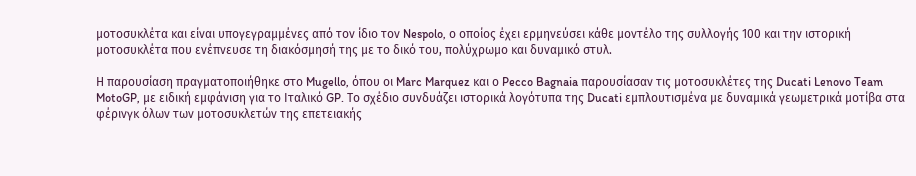μοτοσυκλέτα και είναι υπογεγραμμένες από τον ίδιο τον Nespolo, ο οποίος έχει ερμηνεύσει κάθε μοντέλο της συλλογής 100 και την ιστορική μοτοσυκλέτα που ενέπνευσε τη διακόσμησή της με το δικό του, πολύχρωμο και δυναμικό στυλ.

Η παρουσίαση πραγματοποιήθηκε στο Mugello, όπου οι Marc Marquez και ο Pecco Bagnaia παρουσίασαν τις μοτοσυκλέτες της Ducati Lenovo Team MotoGP, με ειδική εμφάνιση για το Ιταλικό GP. Το σχέδιο συνδυάζει ιστορικά λογότυπα της Ducati εμπλουτισμένα με δυναμικά γεωμετρικά μοτίβα στα φέρινγκ όλων των μοτοσυκλετών της επετειακής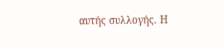αυτής συλλογής. Η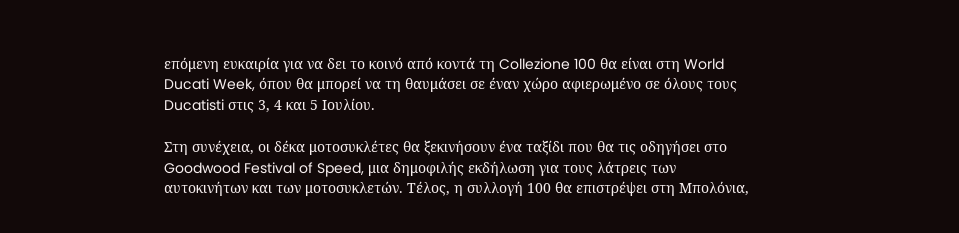επόμενη ευκαιρία για να δει το κοινό από κοντά τη Collezione 100 θα είναι στη World Ducati Week, όπου θα μπορεί να τη θαυμάσει σε έναν χώρο αφιερωμένο σε όλους τους Ducatisti στις 3, 4 και 5 Ιουλίου.

Στη συνέχεια, οι δέκα μοτοσυκλέτες θα ξεκινήσουν ένα ταξίδι που θα τις οδηγήσει στο Goodwood Festival of Speed, μια δημοφιλής εκδήλωση για τους λάτρεις των αυτοκινήτων και των μοτοσυκλετών. Τέλος, η συλλογή 100 θα επιστρέψει στη Μπολόνια,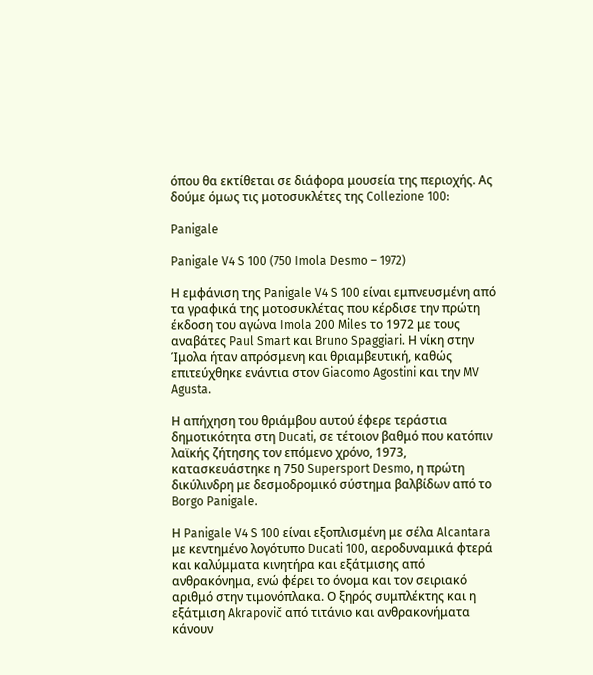όπου θα εκτίθεται σε διάφορα μουσεία της περιοχής. Ας δούμε όμως τις μοτοσυκλέτες της Collezione 100:

Panigale

Panigale V4 S 100 (750 Imola Desmo – 1972)

Η εμφάνιση της Panigale V4 S 100 είναι εμπνευσμένη από τα γραφικά της μοτοσυκλέτας που κέρδισε την πρώτη έκδοση του αγώνα Imola 200 Miles το 1972 με τους αναβάτες Paul Smart και Bruno Spaggiari. Η νίκη στην Ίμολα ήταν απρόσμενη και θριαμβευτική, καθώς επιτεύχθηκε ενάντια στον Giacomo Agostini και την MV Agusta.

Η απήχηση του θριάμβου αυτού έφερε τεράστια δημοτικότητα στη Ducati, σε τέτοιον βαθμό που κατόπιν λαϊκής ζήτησης τον επόμενο χρόνο, 1973, κατασκευάστηκε η 750 Supersport Desmo, η πρώτη δικύλινδρη με δεσμοδρομικό σύστημα βαλβίδων από το Borgo Panigale.

Η Panigale V4 S 100 είναι εξοπλισμένη με σέλα Alcantara με κεντημένο λογότυπο Ducati 100, αεροδυναμικά φτερά και καλύμματα κινητήρα και εξάτμισης από ανθρακόνημα, ενώ φέρει το όνομα και τον σειριακό αριθμό στην τιμονόπλακα. Ο ξηρός συμπλέκτης και η εξάτμιση Akrapovič από τιτάνιο και ανθρακονήματα κάνουν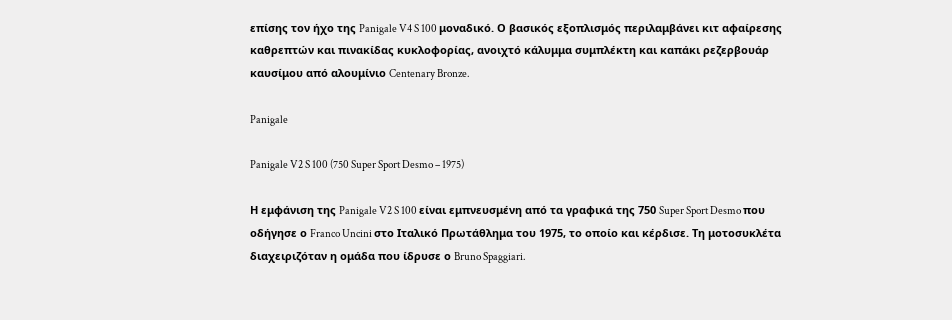επίσης τον ήχο της Panigale V4 S 100 μοναδικό. Ο βασικός εξοπλισμός περιλαμβάνει κιτ αφαίρεσης καθρεπτών και πινακίδας κυκλοφορίας, ανοιχτό κάλυμμα συμπλέκτη και καπάκι ρεζερβουάρ καυσίμου από αλουμίνιο Centenary Bronze.

Panigale

Panigale V2 S 100 (750 Super Sport Desmo – 1975)

Η εμφάνιση της Panigale V2 S 100 είναι εμπνευσμένη από τα γραφικά της 750 Super Sport Desmo που οδήγησε ο Franco Uncini στο Ιταλικό Πρωτάθλημα του 1975, το οποίο και κέρδισε. Τη μοτοσυκλέτα διαχειριζόταν η ομάδα που ίδρυσε ο Bruno Spaggiari.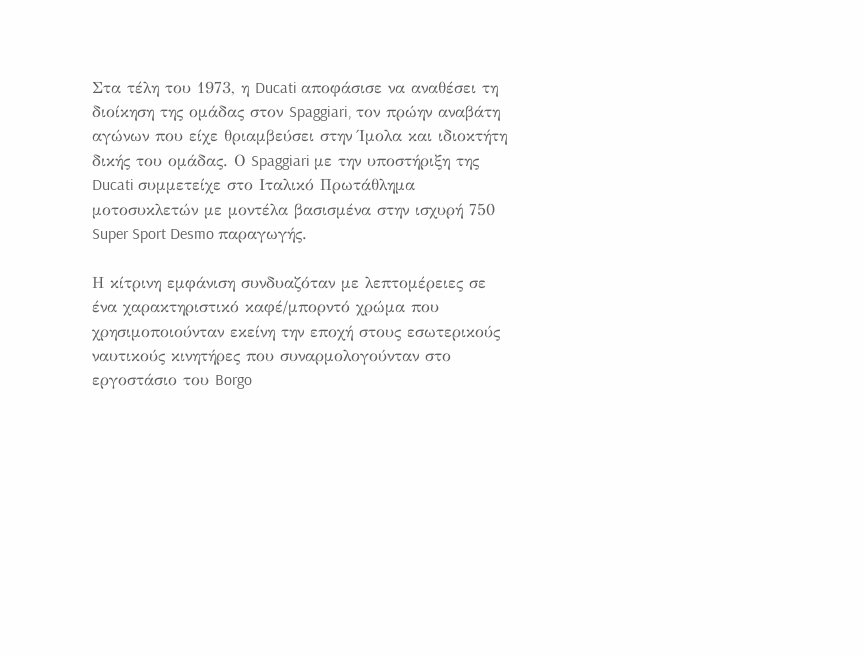Στα τέλη του 1973, η Ducati αποφάσισε να αναθέσει τη διοίκηση της ομάδας στον Spaggiari, τον πρώην αναβάτη αγώνων που είχε θριαμβεύσει στην Ίμολα και ιδιοκτήτη δικής του ομάδας. Ο Spaggiari με την υποστήριξη της Ducati συμμετείχε στο Ιταλικό Πρωτάθλημα μοτοσυκλετών με μοντέλα βασισμένα στην ισχυρή 750 Super Sport Desmo παραγωγής.

Η κίτρινη εμφάνιση συνδυαζόταν με λεπτομέρειες σε ένα χαρακτηριστικό καφέ/μπορντό χρώμα που χρησιμοποιούνταν εκείνη την εποχή στους εσωτερικούς ναυτικούς κινητήρες που συναρμολογούνταν στο εργοστάσιο του Borgo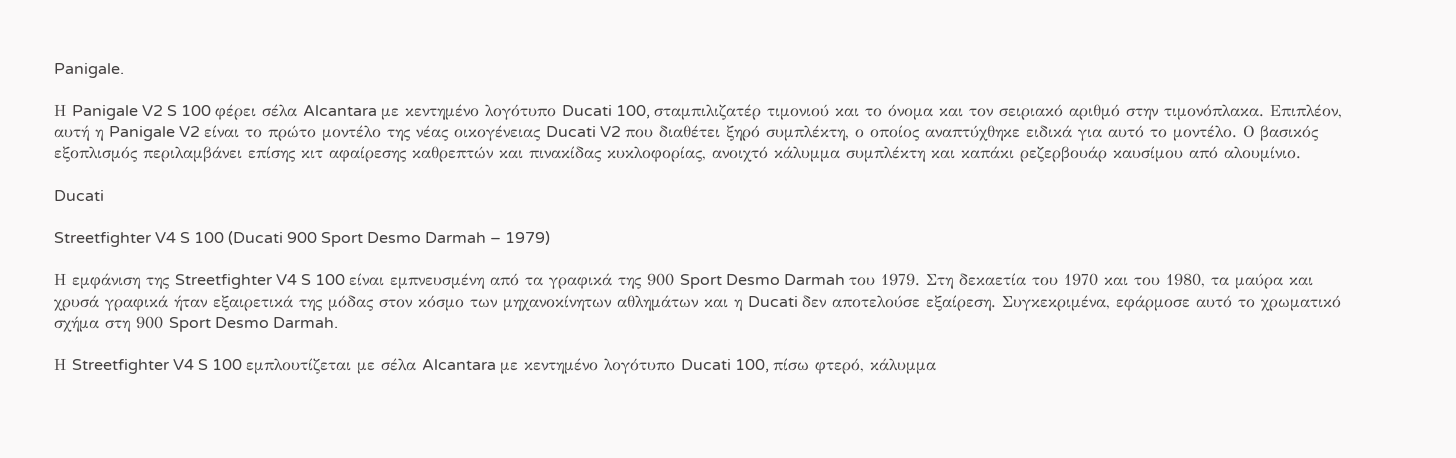Panigale.

Η Panigale V2 S 100 φέρει σέλα Alcantara με κεντημένο λογότυπο Ducati 100, σταμπιλιζατέρ τιμονιού και το όνομα και τον σειριακό αριθμό στην τιμονόπλακα. Επιπλέον, αυτή η Panigale V2 είναι το πρώτο μοντέλο της νέας οικογένειας Ducati V2 που διαθέτει ξηρό συμπλέκτη, ο οποίος αναπτύχθηκε ειδικά για αυτό το μοντέλο. Ο βασικός εξοπλισμός περιλαμβάνει επίσης κιτ αφαίρεσης καθρεπτών και πινακίδας κυκλοφορίας, ανοιχτό κάλυμμα συμπλέκτη και καπάκι ρεζερβουάρ καυσίμου από αλουμίνιο.

Ducati

Streetfighter V4 S 100 (Ducati 900 Sport Desmo Darmah – 1979)

Η εμφάνιση της Streetfighter V4 S 100 είναι εμπνευσμένη από τα γραφικά της 900 Sport Desmo Darmah του 1979. Στη δεκαετία του 1970 και του 1980, τα μαύρα και χρυσά γραφικά ήταν εξαιρετικά της μόδας στον κόσμο των μηχανοκίνητων αθλημάτων και η Ducati δεν αποτελούσε εξαίρεση. Συγκεκριμένα, εφάρμοσε αυτό το χρωματικό σχήμα στη 900 Sport Desmo Darmah.

Η Streetfighter V4 S 100 εμπλουτίζεται με σέλα Alcantara με κεντημένο λογότυπο Ducati 100, πίσω φτερό, κάλυμμα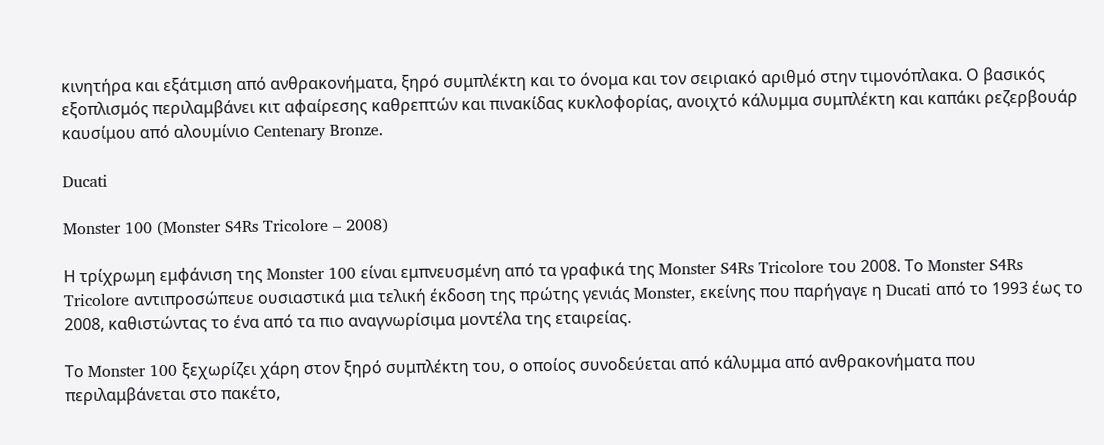κινητήρα και εξάτμιση από ανθρακονήματα, ξηρό συμπλέκτη και το όνομα και τον σειριακό αριθμό στην τιμονόπλακα. Ο βασικός εξοπλισμός περιλαμβάνει κιτ αφαίρεσης καθρεπτών και πινακίδας κυκλοφορίας, ανοιχτό κάλυμμα συμπλέκτη και καπάκι ρεζερβουάρ καυσίμου από αλουμίνιο Centenary Bronze.

Ducati

Monster 100 (Monster S4Rs Tricolore – 2008)

Η τρίχρωμη εμφάνιση της Monster 100 είναι εμπνευσμένη από τα γραφικά της Monster S4Rs Tricolore του 2008. Το Monster S4Rs Tricolore αντιπροσώπευε ουσιαστικά μια τελική έκδοση της πρώτης γενιάς Monster, εκείνης που παρήγαγε η Ducati από το 1993 έως το 2008, καθιστώντας το ένα από τα πιο αναγνωρίσιμα μοντέλα της εταιρείας.

Το Monster 100 ξεχωρίζει χάρη στον ξηρό συμπλέκτη του, ο οποίος συνοδεύεται από κάλυμμα από ανθρακονήματα που περιλαμβάνεται στο πακέτο,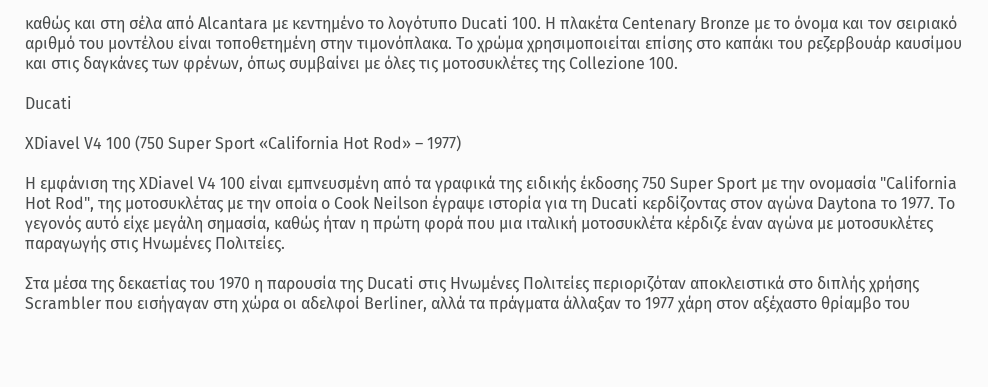καθώς και στη σέλα από Alcantara με κεντημένο το λογότυπο Ducati 100. Η πλακέτα Centenary Bronze με το όνομα και τον σειριακό αριθμό του μοντέλου είναι τοποθετημένη στην τιμονόπλακα. Το χρώμα χρησιμοποιείται επίσης στο καπάκι του ρεζερβουάρ καυσίμου και στις δαγκάνες των φρένων, όπως συμβαίνει με όλες τις μοτοσυκλέτες της Collezione 100.

Ducati

XDiavel V4 100 (750 Super Sport «California Hot Rod» – 1977)

Η εμφάνιση της XDiavel V4 100 είναι εμπνευσμένη από τα γραφικά της ειδικής έκδοσης 750 Super Sport με την ονομασία "California Hot Rod", της μοτοσυκλέτας με την οποία ο Cook Neilson έγραψε ιστορία για τη Ducati κερδίζοντας στον αγώνα Daytona το 1977. Το γεγονός αυτό είχε μεγάλη σημασία, καθώς ήταν η πρώτη φορά που μια ιταλική μοτοσυκλέτα κέρδιζε έναν αγώνα με μοτοσυκλέτες παραγωγής στις Ηνωμένες Πολιτείες.

Στα μέσα της δεκαετίας του 1970 η παρουσία της Ducati στις Ηνωμένες Πολιτείες περιοριζόταν αποκλειστικά στο διπλής χρήσης Scrambler που εισήγαγαν στη χώρα οι αδελφοί Berliner, αλλά τα πράγματα άλλαξαν το 1977 χάρη στον αξέχαστο θρίαμβο του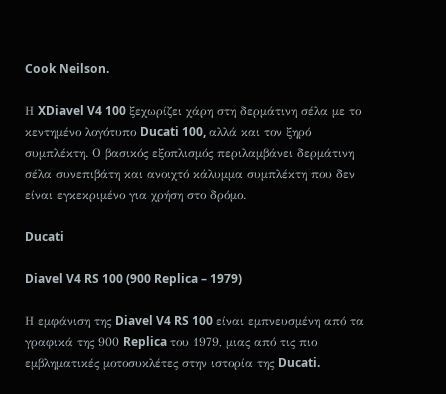Cook Neilson.

Η XDiavel V4 100 ξεχωρίζει χάρη στη δερμάτινη σέλα με το κεντημένο λογότυπο Ducati 100, αλλά και τον ξηρό συμπλέκτη. Ο βασικός εξοπλισμός περιλαμβάνει δερμάτινη σέλα συνεπιβάτη και ανοιχτό κάλυμμα συμπλέκτη που δεν είναι εγκεκριμένο για χρήση στο δρόμο.

Ducati

Diavel V4 RS 100 (900 Replica – 1979)

Η εμφάνιση της Diavel V4 RS 100 είναι εμπνευσμένη από τα γραφικά της 900 Replica του 1979, μιας από τις πιο εμβληματικές μοτοσυκλέτες στην ιστορία της Ducati.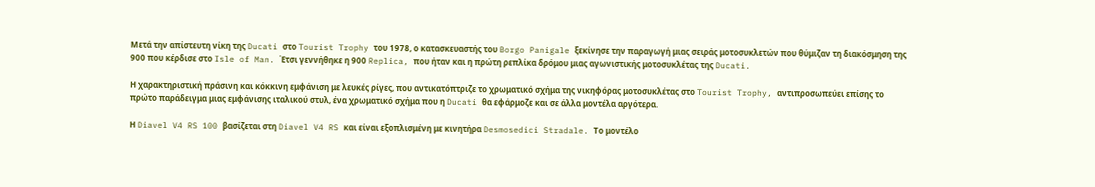Μετά την απίστευτη νίκη της Ducati στο Tourist Trophy του 1978, ο κατασκευαστής του Borgo Panigale ξεκίνησε την παραγωγή μιας σειράς μοτοσυκλετών που θύμιζαν τη διακόσμηση της 900 που κέρδισε στο Isle of Man. Έτσι γεννήθηκε η 900 Replica, που ήταν και η πρώτη ρεπλίκα δρόμου μιας αγωνιστικής μοτοσυκλέτας της Ducati.

Η χαρακτηριστική πράσινη και κόκκινη εμφάνιση με λευκές ρίγες, που αντικατόπτριζε το χρωματικό σχήμα της νικηφόρας μοτοσυκλέτας στο Tourist Trophy, αντιπροσωπεύει επίσης το πρώτο παράδειγμα μιας εμφάνισης ιταλικού στυλ, ένα χρωματικό σχήμα που η Ducati θα εφάρμοζε και σε άλλα μοντέλα αργότερα.

Η Diavel V4 RS 100 βασίζεται στη Diavel V4 RS και είναι εξοπλισμένη με κινητήρα Desmosedici Stradale. Το μοντέλο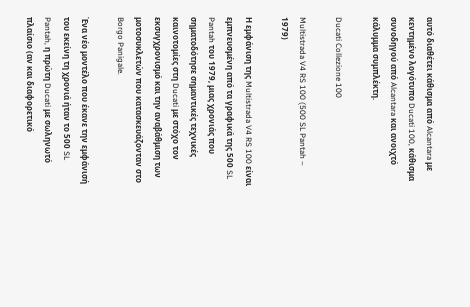αυτό διαθέτει κάθισμα από Alcantara με κεντημένο λογότυπο Ducati 100, κάθισμα συνοδηγού από Alcantara και ανοιχτό κάλυμμα συμπλέκτη.

Ducati Collezione 100

Multistrada V4 RS 100 (500 SL Pantah – 1979)

Η εμφάνιση της Multistrada V4 RS 100 είναι εμπνευσμένη από τα γραφικά της 500 SL Pantah του 1979, μιας χρονιάς που σηματοδότησε σημαντικές τεχνικές καινοτομίες στη Ducati με στόχο τον εκσυγχρονισμό και την αναβάθμιση των μοτοσυκλετών που κατασκευάζονταν στο Borgo Panigale.

Ένα νέο μοντέλο που έκανε την εμφάνισή του εκείνη τη χρονιά ήταν το 500 SL Pantah, η πρώτη Ducati με σωληνωτό πλαίσιο (αν και διαφορετικό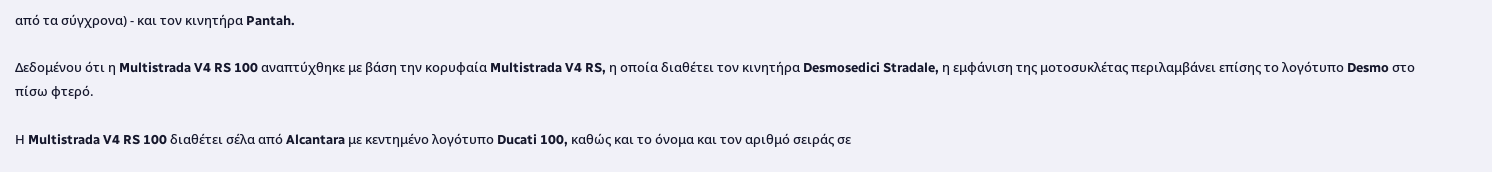από τα σύγχρονα) - και τον κινητήρα Pantah.

Δεδομένου ότι η Multistrada V4 RS 100 αναπτύχθηκε με βάση την κορυφαία Multistrada V4 RS, η οποία διαθέτει τον κινητήρα Desmosedici Stradale, η εμφάνιση της μοτοσυκλέτας περιλαμβάνει επίσης το λογότυπο Desmo στο πίσω φτερό.

Η Multistrada V4 RS 100 διαθέτει σέλα από Alcantara με κεντημένο λογότυπο Ducati 100, καθώς και το όνομα και τον αριθμό σειράς σε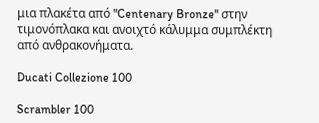μια πλακέτα από "Centenary Bronze" στην τιμονόπλακα και ανοιχτό κάλυμμα συμπλέκτη από ανθρακονήματα.

Ducati Collezione 100

Scrambler 100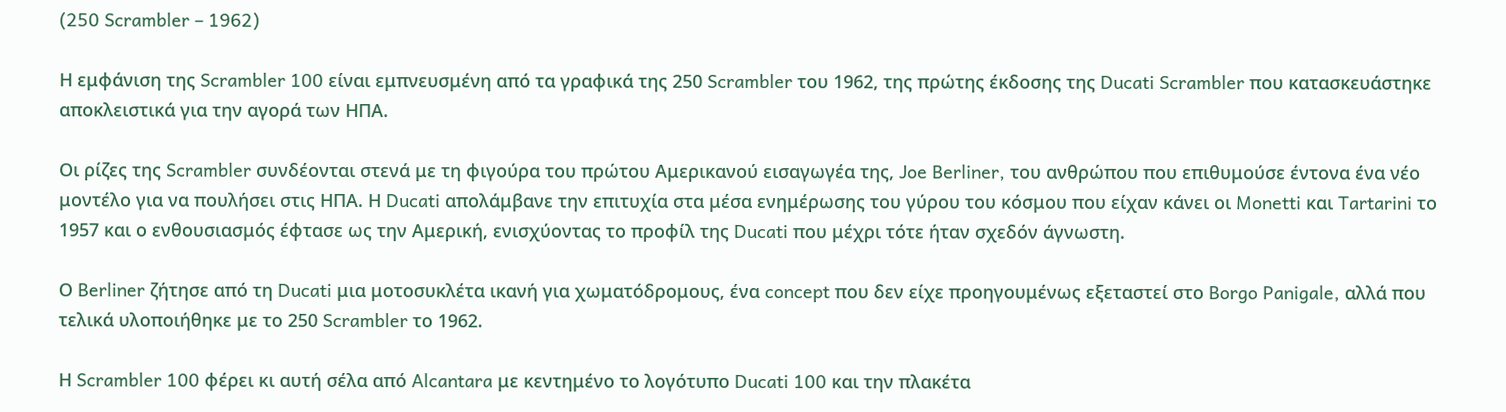(250 Scrambler – 1962)

Η εμφάνιση της Scrambler 100 είναι εμπνευσμένη από τα γραφικά της 250 Scrambler του 1962, της πρώτης έκδοσης της Ducati Scrambler που κατασκευάστηκε αποκλειστικά για την αγορά των ΗΠΑ.

Οι ρίζες της Scrambler συνδέονται στενά με τη φιγούρα του πρώτου Αμερικανού εισαγωγέα της, Joe Berliner, του ανθρώπου που επιθυμούσε έντονα ένα νέο μοντέλο για να πουλήσει στις ΗΠΑ. Η Ducati απολάμβανε την επιτυχία στα μέσα ενημέρωσης του γύρου του κόσμου που είχαν κάνει οι Monetti και Tartarini το 1957 και ο ενθουσιασμός έφτασε ως την Αμερική, ενισχύοντας το προφίλ της Ducati που μέχρι τότε ήταν σχεδόν άγνωστη.

Ο Berliner ζήτησε από τη Ducati μια μοτοσυκλέτα ικανή για χωματόδρομους, ένα concept που δεν είχε προηγουμένως εξεταστεί στο Borgo Panigale, αλλά που τελικά υλοποιήθηκε με το 250 Scrambler το 1962.

Η Scrambler 100 φέρει κι αυτή σέλα από Alcantara με κεντημένο το λογότυπο Ducati 100 και την πλακέτα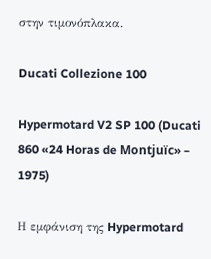στην τιμονόπλακα.

Ducati Collezione 100

Hypermotard V2 SP 100 (Ducati 860 «24 Horas de Montjuïc» – 1975)

Η εμφάνιση της Hypermotard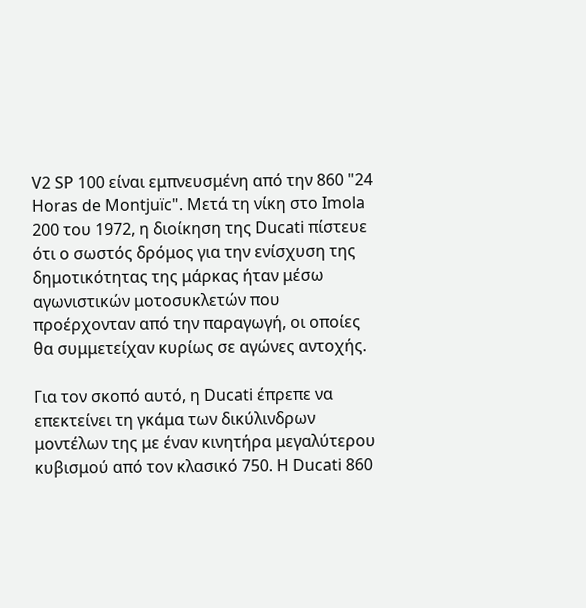V2 SP 100 είναι εμπνευσμένη από την 860 "24 Horas de Montjuïc". Μετά τη νίκη στο Imola 200 του 1972, η διοίκηση της Ducati πίστευε ότι ο σωστός δρόμος για την ενίσχυση της δημοτικότητας της μάρκας ήταν μέσω αγωνιστικών μοτοσυκλετών που προέρχονταν από την παραγωγή, οι οποίες θα συμμετείχαν κυρίως σε αγώνες αντοχής.

Για τον σκοπό αυτό, η Ducati έπρεπε να επεκτείνει τη γκάμα των δικύλινδρων μοντέλων της με έναν κινητήρα μεγαλύτερου κυβισμού από τον κλασικό 750. Η Ducati 860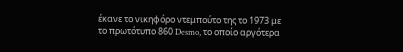έκανε το νικηφόρο ντεμπούτο της το 1973 με το πρωτότυπο 860 Desmo, το οποίο αργότερα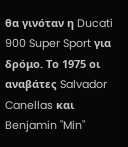θα γινόταν η Ducati 900 Super Sport για δρόμο. Το 1975 οι αναβάτες Salvador Canellas και Benjamin "Min"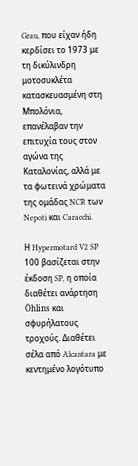Grau, που είχαν ήδη κερδίσει το 1973 με τη δικύλινδρη μοτοσυκλέτα κατασκευασμένη στη Μπολόνια, επανέλαβαν την επιτυχία τους στον αγώνα της Καταλονίας, αλλά με τα φωτεινά χρώματα της ομάδας NCR των Nepoti και Caracchi.

Η Hypermotard V2 SP 100 βασίζεται στην έκδοση SP, η οποία διαθέτει ανάρτηση Öhlins και σφυρήλατους τροχούς. Διαθέτει σέλα από Alcantara με κεντημένο λογότυπο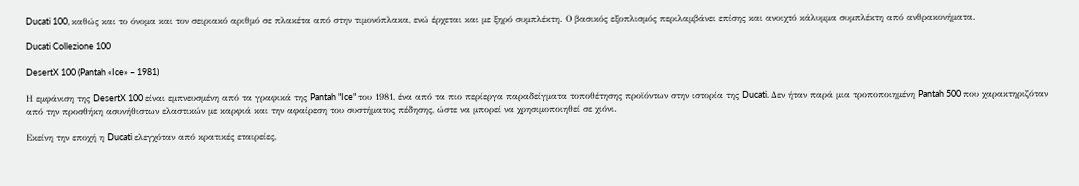Ducati 100, καθώς και το όνομα και τον σειριακό αριθμό σε πλακέτα από στην τιμονόπλακα, ενώ έρχεται και με ξηρό συμπλέκτη. Ο βασικός εξοπλισμός περιλαμβάνει επίσης και ανοιχτό κάλυμμα συμπλέκτη από ανθρακονήματα.

Ducati Collezione 100

DesertX 100 (Pantah «Ice» – 1981)

Η εμφάνιση της DesertX 100 είναι εμπνευσμένη από τα γραφικά της Pantah "Ice" του 1981, ένα από τα πιο περίεργα παραδείγματα τοποθέτησης προϊόντων στην ιστορία της Ducati. Δεν ήταν παρά μια τροποποιημένη Pantah 500 που χαρακτηριζόταν από την προσθήκη ασυνήθιστων ελαστικών με καρφιά και την αφαίρεση του συστήματος πέδησης, ώστε να μπορεί να χρησιμοποιηθεί σε χιόνι.

Εκείνη την εποχή η Ducati ελεγχόταν από κρατικές εταιρείες,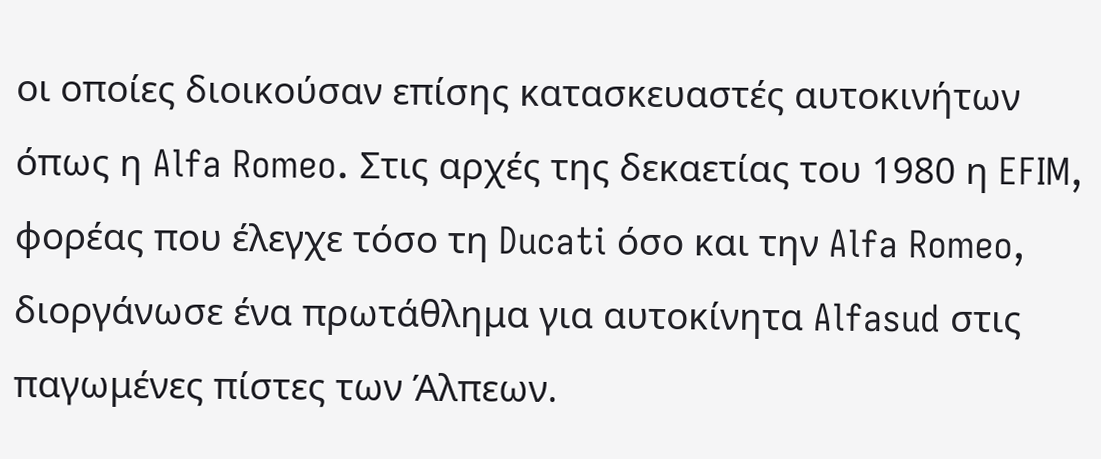οι οποίες διοικούσαν επίσης κατασκευαστές αυτοκινήτων όπως η Alfa Romeo. Στις αρχές της δεκαετίας του 1980 η EFIM, φορέας που έλεγχε τόσο τη Ducati όσο και την Alfa Romeo, διοργάνωσε ένα πρωτάθλημα για αυτοκίνητα Alfasud στις παγωμένες πίστες των Άλπεων.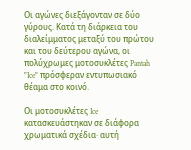Οι αγώνες διεξάγονταν σε δύο γύρους. Κατά τη διάρκεια του διαλείμματος μεταξύ του πρώτου και του δεύτερου αγώνα, οι πολύχρωμες μοτοσυκλέτες Pantah "Ice" πρόσφεραν εντυπωσιακό θέαμα στο κοινό.

Οι μοτοσυκλέτες Ice κατασκευάστηκαν σε διάφορα χρωματικά σχέδια· αυτή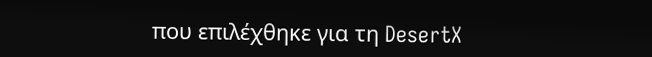που επιλέχθηκε για τη DesertX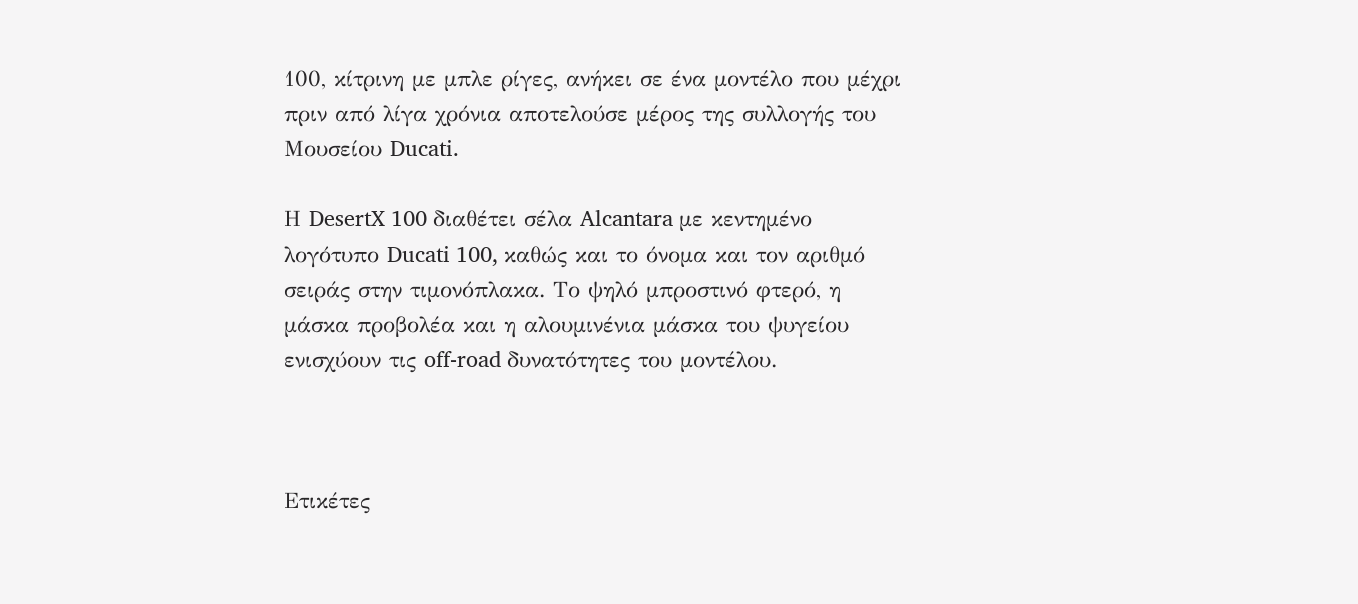100, κίτρινη με μπλε ρίγες, ανήκει σε ένα μοντέλο που μέχρι πριν από λίγα χρόνια αποτελούσε μέρος της συλλογής του Μουσείου Ducati.

Η DesertX 100 διαθέτει σέλα Alcantara με κεντημένο λογότυπο Ducati 100, καθώς και το όνομα και τον αριθμό σειράς στην τιμονόπλακα. Το ψηλό μπροστινό φτερό, η μάσκα προβολέα και η αλουμινένια μάσκα του ψυγείου ενισχύουν τις off-road δυνατότητες του μοντέλου.



Ετικέτες